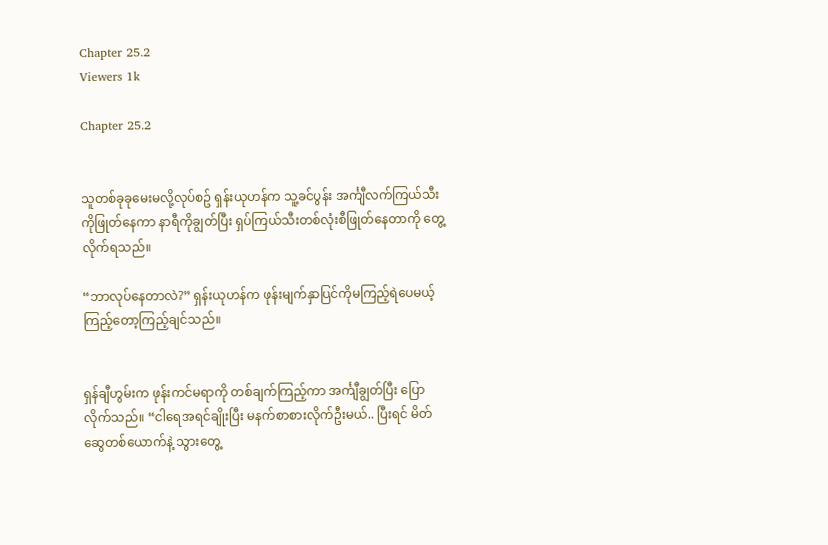Chapter 25.2
Viewers 1k

Chapter 25.2


သူတစ်ခုခုမေးမလို့လုပ်စဥ် ရှန်းယုဟန်က သူ့ခင်ပွန်း အင်္ကျီလက်ကြယ်သီးကိုဖြုတ်နေကာ နာရီကိုချွတ်ပြီး ရှပ်ကြယ်သီးတစ်လုံးစီဖြုတ်နေတာကို တွေ့လိုက်ရသည်။

“ဘာလုပ်နေတာလဲ?” ရှန်းယုဟန်က ဖုန်းမျက်နှာပြင်ကိုမကြည့်ရဲပေမယ့် ကြည့်တော့ကြည့်ချင်သည်။


ရှန်ချီဟွမ်းက ဖုန်းကင်မရာကို တစ်ချက်ကြည့်ကာ အင်္ကျီချွတ်ပြီး ပြောလိုက်သည်။ “ငါရေအရင်ချိုးပြီး မနက်စာစားလိုက်ဦးမယ်.. ပြီးရင် မိတ်ဆွေတစ်ယောက်နဲ့ သွားတွေ့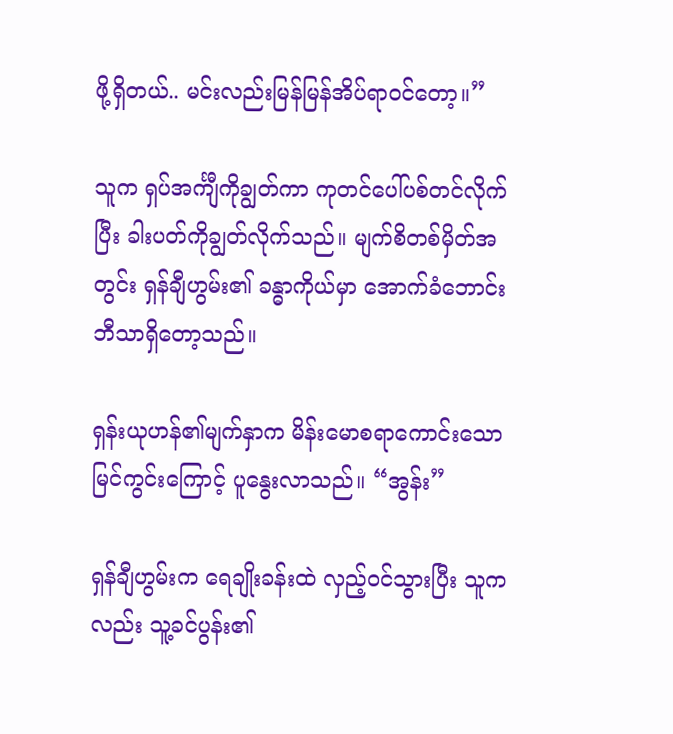ဖို့ရှိတယ်.. မင်းလည်းမြန်မြန်အိပ်ရာဝင်တော့။”

သူက ရှပ်အင်္ကျီကိုချွတ်ကာ ကုတင်ပေါ်ပစ်တင်လိုက်ပြီး ခါးပတ်ကိုချွတ်လိုက်သည်။ မျက်စိတစ်မှိတ်အတွင်း ရှန်ချီဟွမ်း၏ ခန္ဓာကိုယ်မှာ အောက်ခံဘောင်းဘီသာရှိတော့သည်။

ရှန်းယုဟန်၏မျက်နှာက မိန်းမောစရာကောင်းသော မြင်ကွင်းကြောင့် ပူနွေးလာသည်။ “အွန်း”

ရှန်ချီဟွမ်းက ရေချိုးခန်းထဲ လှည့်ဝင်သွားပြီး သူကလည်း သူ့ခင်ပွန်း၏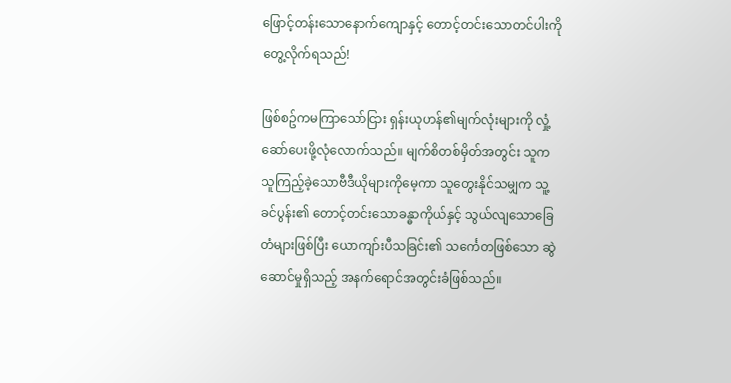ဖြောင့်တန်းသောနောက်ကျောနှင့် တောင့်တင်းသောတင်ပါးကို တွေ့လိုက်ရသည်!

ဖြစ်စဥ်ကမကြာသော်ငြား ရှန်းယုဟန်၏မျက်လုံးများကို လှုံ့ဆော်ပေးဖို့လုံလောက်သည်။ မျက်စိတစ်မှိတ်အတွင်း သူက သူကြည့်ခဲ့သောဗီဒီယိုများကိုမေ့ကာ သူတွေးနိုင်သမျှက သူ့ခင်ပွန်း၏ တောင့်တင်းသောခန္ဓာကိုယ်နှင့် သွယ်လျသောခြေတံများဖြစ်ပြီး ယောကျာ်းပီသခြင်း၏ သင်္ကေတဖြစ်သော ဆွဲဆောင်မှုရှိသည့် အနက်ရောင်အတွင်းခံဖြစ်သည်။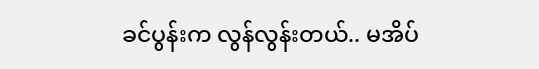ခင်ပွန်းက လွန်လွန်းတယ်.. မအိပ်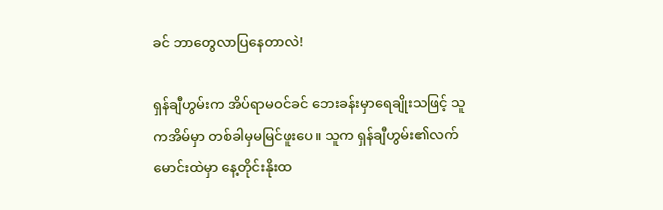ခင် ဘာတွေလာပြနေတာလဲ!

ရှန်ချီဟွမ်းက အိပ်ရာမဝင်ခင် ဘေးခန်းမှာရေချိုးသဖြင့် သူကအိမ်မှာ တစ်ခါမှမမြင်ဖူးပေ။ သူက ရှန်ချီဟွမ်း၏လက်မောင်းထဲမှာ နေ့တိုင်းနိုးထ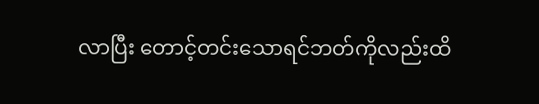လာပြီး တောင့်တင်းသောရင်ဘတ်ကိုလည်းထိ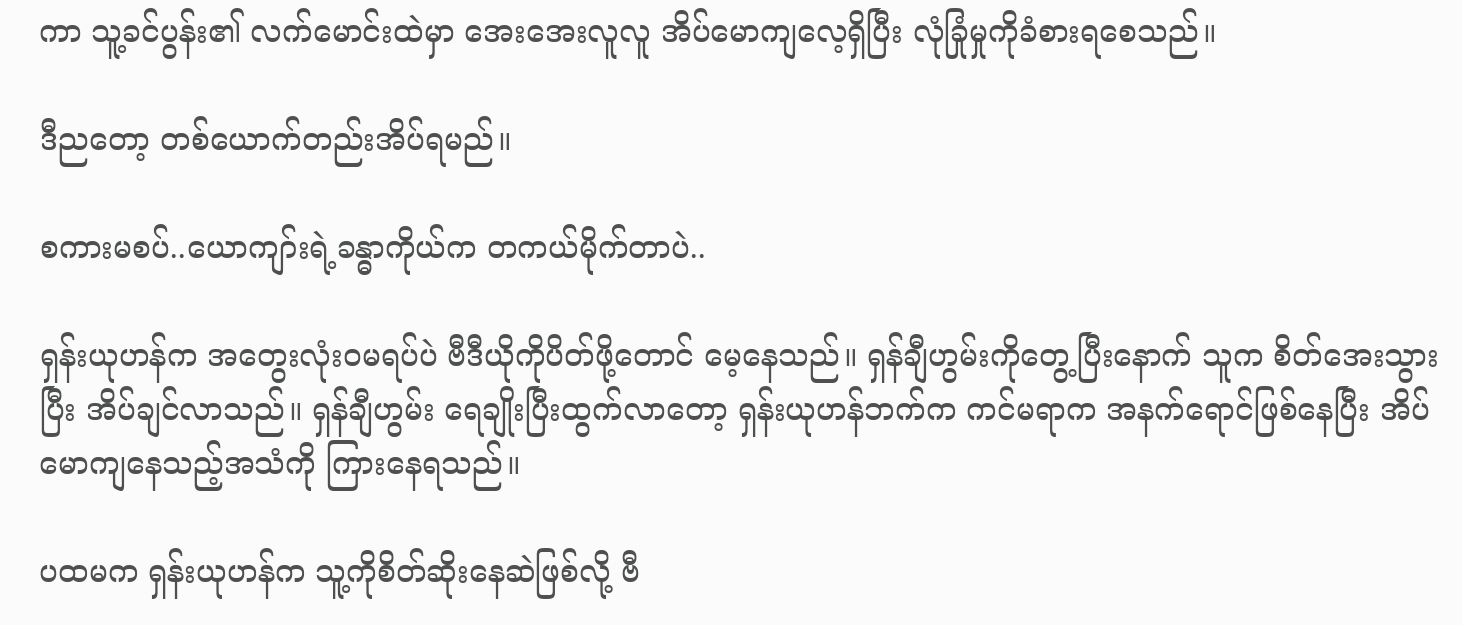ကာ သူ့ခင်ပွန်း၏ လက်မောင်းထဲမှာ အေးအေးလူလူ အိပ်မောကျလေ့ရှိပြီး လုံခြုံမှုကိုခံစားရစေသည်။

ဒီညတော့ တစ်ယောက်တည်းအိပ်ရမည်။

စကားမစပ်..ယောကျာ်းရဲ့ခန္ဓာကိုယ်က တကယ်မိုက်တာပဲ..

ရှန်းယုဟန်က အတွေးလုံးဝမရပ်ပဲ ဗီဒီယိုကိုပိတ်ဖို့တောင် မေ့နေသည်။ ရှန်ချီဟွမ်းကိုတွေ့ပြီးနောက် သူက စိတ်အေးသွားပြီး အိပ်ချင်လာသည်။ ရှန်ချီဟွမ်း ရေချိုးပြီးထွက်လာတော့ ရှန်းယုဟန်ဘက်က ကင်မရာက အနက်ရောင်ဖြစ်နေပြီး အိပ်မောကျနေသည့်အသံကို ကြားနေရသည်။

ပထမက ရှန်းယုဟန်က သူ့ကိုစိတ်ဆိုးနေဆဲဖြစ်လို့ ဗီ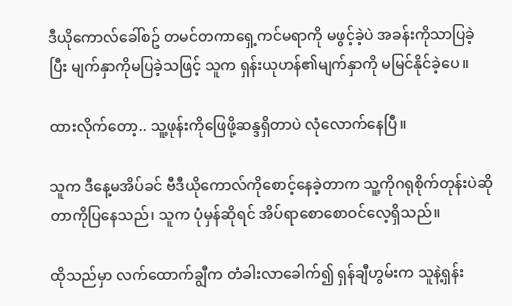ဒီယိုကောလ်ခေါ်စဥ် တမင်တကာရှေ့ကင်မရာကို မဖွင့်ခဲ့ပဲ အခန်းကိုသာပြခဲ့ပြီး မျက်နှာကိုမပြခဲ့သဖြင့် သူက ရှန်းယုဟန်၏မျက်နှာကို မမြင်နိုင်ခဲ့ပေ။

ထားလိုက်တော့.. သူ့ဖုန်းကိုဖြေဖို့ဆန္ဒရှိတာပဲ လုံလောက်နေပြီ။

သူက ဒီနေ့မအိပ်ခင် ဗီဒီယိုကောလ်ကိုစောင့်နေခဲ့တာက သူ့ကိုဂရုစိုက်တုန်းပဲဆိုတာကိုပြနေသည်၊ သူက ပုံမှန်ဆိုရင် အိပ်ရာစောစောဝင်လေ့ရှိသည်။

ထိုသည်မှာ လက်ထောက်ချွီက တံခါးလာခေါက်၍ ရှန်ချီဟွမ်းက သူနဲ့ရှန်း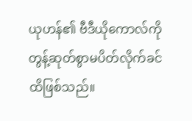ယုဟန်၏ ဗီဒီယိုကောလ်ကို တွန့်ဆုတ်စွာမပိတ်လိုက်ခင်ထိဖြစ်သည်။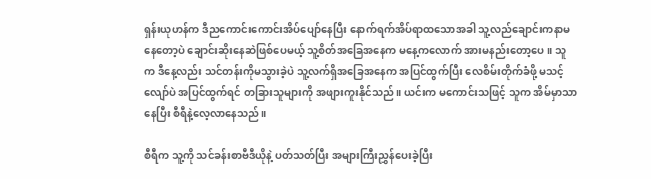ရှန်းယုဟန်က ဒီညကောင်းကောင်းအိပ်ပျော်နေပြီး နောက်ရက်အိပ်ရာထသောအခါ သူ့လည်ချောင်းကနာမနေတော့ပဲ ချောင်းဆိုးနေဆဲဖြစ်ပေမယ့် သူ့စိတ်အခြေအနေက မနေ့ကလောက် အားမနည်းတော့ပေ။ သူက ဒီနေ့လည်း သင်တန်းကိုမသွားခဲ့ပဲ သူ့လက်ရှိအခြေအနေက အပြင်ထွက်ပြီး လေစိမ်းတိုက်ခံဖို့ မသင့်လျော်ပဲ အပြင်ထွက်ရင် တခြားသူများကို အဖျားကူးနိုင်သည်။ ယင်းက မကောင်းသဖြင့် သူက အိမ်မှာသာနေပြီး စီရီနဲ့လေ့လာနေသည်။

စီရီက သူ့ကို သင်ခန်းစာဗီဒီယိုနဲ့ ပတ်သတ်ပြီး အများကြီးညွှန်ပေးခဲ့ပြီး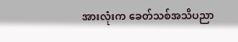အားလုံးက ခေတ်သစ်အသိပညာ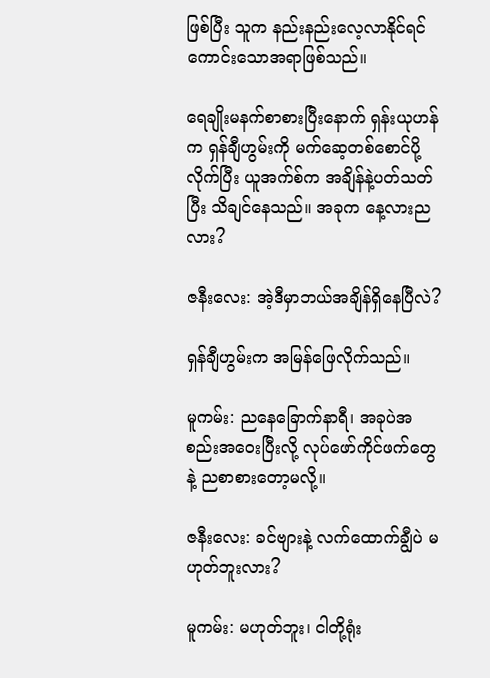ဖြစ်ပြီး သူက နည်းနည်းလေ့လာနိုင်ရင် ကောင်းသောအရာဖြစ်သည်။

ရေချိုးမနက်စာစားပြီးနောက် ရှန်းယုဟန်က ရှန်ချီဟွမ်းကို မက်ဆေ့တစ်စောင်ပို့လိုက်ပြီး ယူအက်စ်က အချိန်နဲ့ပတ်သတ်ပြီး သိချင်နေသည်။ အခုက နေ့လားညလား?

ဇနီးလေး: အဲ့ဒီမှာဘယ်အချိန်ရှိနေပြီလဲ?

ရှန်ချီဟွမ်းက အမြန်ဖြေလိုက်သည်။

မူကမ်း: ညနေခြောက်နာရီ၊ အခုပဲအစည်းအဝေးပြီးလို့ လုပ်ဖော်ကိုင်ဖက်တွေနဲ့ ညစာစားတော့မလို့။

ဇနီးလေး: ခင်ဗျားနဲ့ လက်ထောက်ချွီပဲ မဟုတ်ဘူးလား?

မူကမ်း: မဟုတ်ဘူး၊ ငါတို့ရုံး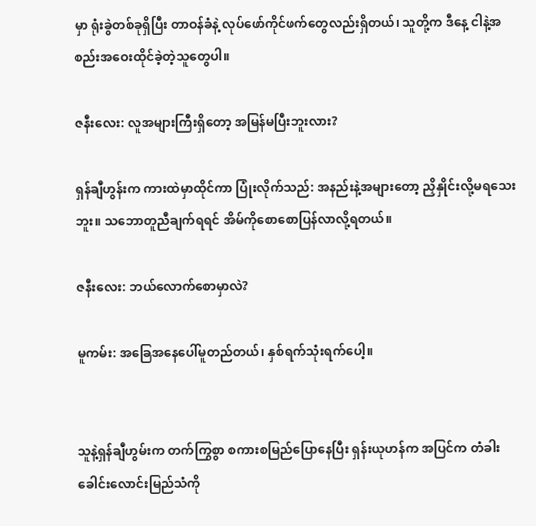မှာ ရုံးခွဲတစ်ခုရှိပြီး တာဝန်ခံနဲ့ လုပ်ဖော်ကိုင်ဖက်တွေလည်းရှိတယ်၊ သူတို့က ဒီနေ့ ငါနဲ့အစည်းအဝေးထိုင်ခဲ့တဲ့သူတွေပါ။

ဇနီးလေး: လူအများကြီးရှိတော့ အမြန်မပြီးဘူးလား?

ရှန်ချီဟွန်းက ကားထဲမှာထိုင်ကာ ပြုံးလိုက်သည်: အနည်းနဲ့အများတော့ ညှိနှိုင်းလို့မရသေးဘူး။ သဘောတူညီချက်ရရင် အိမ်ကိုစောစောပြန်လာလို့ရတယ်။

ဇနီးလေး: ဘယ်လောက်စောမှာလဲ?

မူကမ်း: အခြေအနေပေါ်မူတည်တယ်၊ နှစ်ရက်သုံးရက်ပေါ့။


သူနဲ့ရှန်ချီဟွမ်းက တက်ကြွစွာ စကားစမြည်ပြောနေပြီး ရှန်းယုဟန်က အပြင်က တံခါးခေါင်းလောင်းမြည်သံကို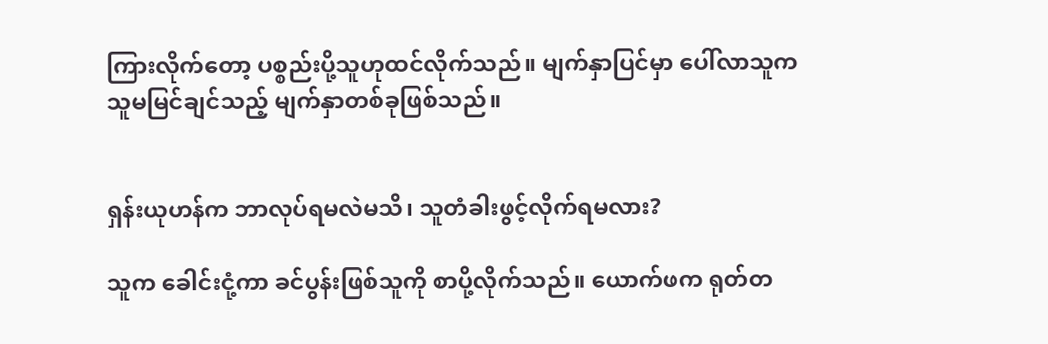ကြားလိုက်တော့ ပစ္စည်းပို့သူဟုထင်လိုက်သည်။ မျက်နှာပြင်မှာ ပေါ်လာသူက သူမမြင်ချင်သည့် မျက်နှာတစ်ခုဖြစ်သည်။


ရှန်းယုဟန်က ဘာလုပ်ရမလဲမသိ၊ သူတံခါးဖွင့်လိုက်ရမလား?

သူက ခေါင်းငုံ့ကာ ခင်ပွန်းဖြစ်သူကို စာပို့လိုက်သည်။ ယောက်ဖက ရုတ်တ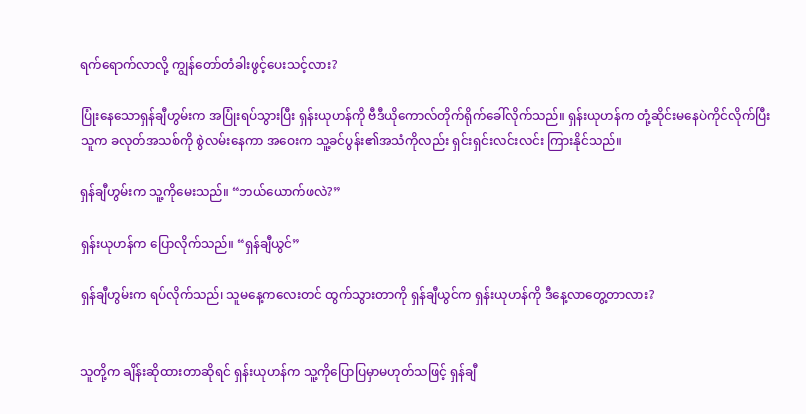ရက်ရောက်လာလို့ ကျွန်တော်တံခါးဖွင့်ပေးသင့်လား?

ပြုံးနေသောရှန်ချီဟွမ်းက အပြုံးရပ်သွားပြီး ရှန်းယုဟန်ကို ဗီဒီယိုကောလ်တိုက်ရိုက်ခေါ်လိုက်သည်။ ရှန်းယုဟန်က တုံ့ဆိုင်းမနေပဲကိုင်လိုက်ပြီး သူက ခလုတ်အသစ်ကို စွဲလမ်းနေကာ အဝေးက သူ့ခင်ပွန်း၏အသံကိုလည်း ရှင်းရှင်းလင်းလင်း ကြားနိုင်သည်။

ရှန်ချီဟွမ်းက သူ့ကိုမေးသည်။ “ဘယ်ယောက်ဖလဲ?”

ရှန်းယုဟန်က ပြောလိုက်သည်။ “ရှန်ချီယွင်”

ရှန်ချီဟွမ်းက ရပ်လိုက်သည်၊ သူမနေ့ကလေးတင် ထွက်သွားတာကို ရှန်ချီယွင်က ရှန်းယုဟန်ကို ဒီနေ့လာတွေ့တာလား?


သူတို့က ချိန်းဆိုထားတာဆိုရင် ရှန်းယုဟန်က သူ့ကိုပြောပြမှာမဟုတ်သဖြင့် ရှန်ချီ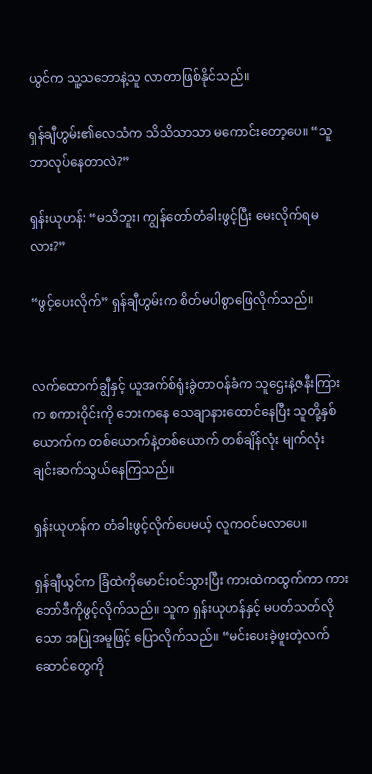ယွင်က သူ့သဘောနဲ့သူ လာတာဖြစ်နိုင်သည်။

ရှန်ချီဟွမ်း၏လေသံက သိသိသာသာ မကောင်းတော့ပေ။ “သူဘာလုပ်နေတာလဲ?”

ရှန်းယုဟန်: “မသိဘူး၊ ကျွန်တော်တံခါးဖွင့်ပြီး မေးလိုက်ရမလား?”

“ဖွင့်ပေးလိုက်” ရှန်ချီဟွမ်းက စိတ်မပါစွာဖြေလိုက်သည်။


လက်ထောက်ချွီနှင့် ယူအက်စ်ရုံးခွဲတာဝန်ခံက သူဌေးနဲ့ဇနီးကြားက စကားဝိုင်းကို ဘေးကနေ သေချာနားထောင်နေပြီး သူတို့နှစ်ယောက်က တစ်ယောက်နဲ့တစ်ယောက် တစ်ချိန်လုံး မျက်လုံးချင်းဆက်သွယ်နေကြသည်။

ရှန်းယုဟန်က တံခါးဖွင့်လိုက်ပေမယ့် လူကဝင်မလာပေ။

ရှန်ချီယွင်က ခြံထဲကိုမောင်းဝင်သွားပြီး ကားထဲကထွက်ကာ ကားဘော်ဒီကိုဖွင့်လိုက်သည်။ သူက ရှန်းယုဟန်နှင့် မပတ်သတ်လိုသော အပြုအမူဖြင့် ပြောလိုက်သည်။ “မင်းပေးခဲ့ဖူးတဲ့လက်ဆောင်တွေကို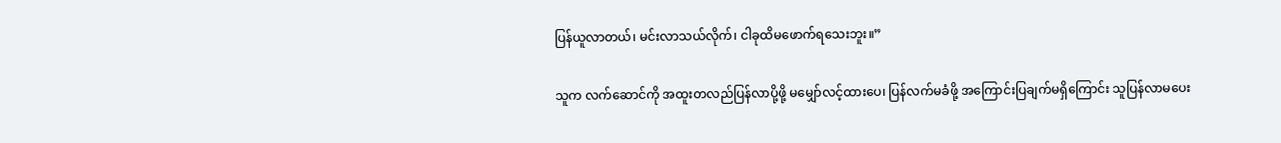ပြန်ယူလာတယ်၊ မင်းလာသယ်လိုက်၊ ငါခုထိမဖောက်ရသေးဘူး။”

သူက လက်ဆောင်ကို အထူးတလည်ပြန်လာပို့ဖို့ မမျှော်လင့်ထားပေ၊ ပြန်လက်မခံဖို့ အကြောင်းပြချက်မရှိကြောင်း သူပြန်လာမပေး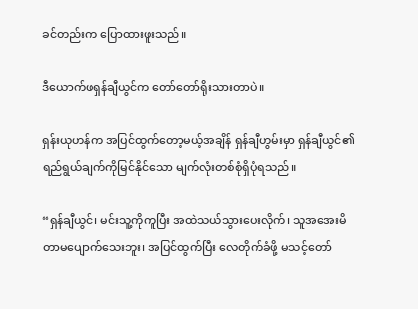ခင်တည်းက ပြောထားဖူးသည်။

ဒီယောက်ဖရှန်ချီယွင်က တော်တော်ရိုးသားတာပဲ။

ရှန်းယုဟန်က အပြင်ထွက်တော့မယ့်အချိန် ရှန်ချီဟွမ်းမှာ ရှန်ချီယွင်၏ ရည်ရွယ်ချက်ကိုမြင်နိုင်သော မျက်လုံးတစ်စုံရှိပုံရသည်။

“ရှန်ချီယွင်၊ မင်းသူ့ကိုကူပြီး အထဲသယ်သွားပေးလိုက်၊ သူအအေးမိတာမပျောက်သေးဘူး၊ အပြင်ထွက်ပြီး လေတိုက်ခံဖို့ မသင့်တော်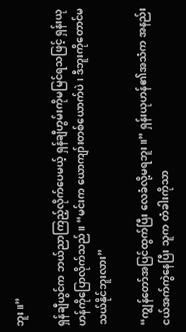ဘူး။”

ရှန်ချီယွင်က ဘယ်ညာကြည့်လိုက်ပေမယ့် ရှန်ချီဟွမ်းကိုမမြင်ရသဖြင့် ရှန်းယုဟန်ကိုပြောလိုက်သည်။ “မင်းက ယောကျာ်းတစ်ယောက်ပဲ၊ ဒီဘူးကိုတောင်မသယ်နိုင်ဘူးလား”

“ကျွန်တော်အပြင်ထွက်ပြီး လေခံလို့မရဘူး။” ရှန်းယုဟန်၏အသံက အနည်းငယ်အက်ကွဲနေပြီး သူက တံခါးကိုသာ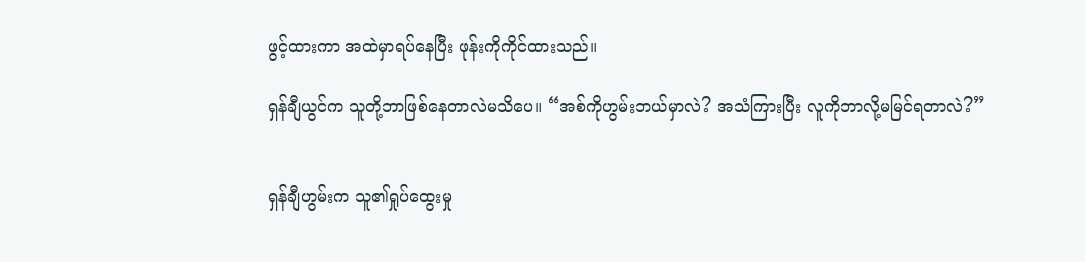ဖွင့်ထားကာ အထဲမှာရပ်နေပြီး ဖုန်းကိုကိုင်ထားသည်။

ရှန်ချီယွင်က သူတို့ဘာဖြစ်နေတာလဲမသိပေ။ “အစ်ကိုဟွမ်းဘယ်မှာလဲ? အသံကြားပြီး လူကိုဘာလို့မမြင်ရတာလဲ?”


ရှန်ချီဟွမ်းက သူ၏ရှုပ်ထွေးမှု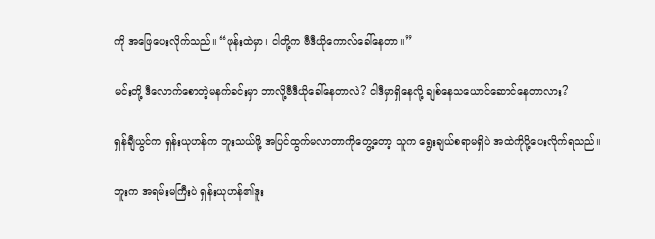ကို အဖြေပေးလိုက်သည်။ “ဖုန်းထဲမှာ၊ ငါတို့က ဗီဒီယိုကောလ်ခေါ်နေတာ။”

မင်းတို့ ဒီလောက်စောတဲ့မနက်ခင်းမှာ ဘာလို့ဗီဒီယိုခေါ်နေတာလဲ? ငါဒီမှာရှိနေလို့ ချစ်နေသယောင်ဆောင်နေတာလား?

ရှန်ချီယွင်က ရှန်းယုဟန်က ဘူးသယ်ဖို့ အပြင်ထွက်မလာတာကိုတွေ့တော့ သူက ရွေးချယ်စရာမရှိပဲ အထဲကိုပို့ပေးလိုက်ရသည်။

ဘူးက အရမ်းမကြီးပဲ ရှန်းယုဟန်၏ဒူး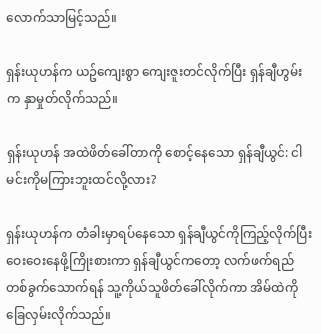လောက်သာမြင့်သည်။

ရှန်းယုဟန်က ယဥ်ကျေးစွာ ကျေးဇူးတင်လိုက်ပြီး ရှန်ချီဟွမ်းက နှာမှုတ်လိုက်သည်။

ရှန်းယုဟန် အထဲဖိတ်ခေါ်တာကို စောင့်နေသော ရှန်ချီယွင်: ငါမင်းကိုမကြားဘူးထင်လို့လား?

ရှန်းယုဟန်က တံခါးမှာရပ်နေသော ရှန်ချီယွင်ကိုကြည့်လိုက်ပြီး ဝေးဝေးနေဖို့ကြိုးစားကာ ရှန်ချီယွင်ကတော့ လက်ဖက်ရည်တစ်ခွက်သောက်ရန် သူ့ကိုယ်သူဖိတ်ခေါ်လိုက်ကာ အိမ်ထဲကိုခြေလှမ်းလိုက်သည်။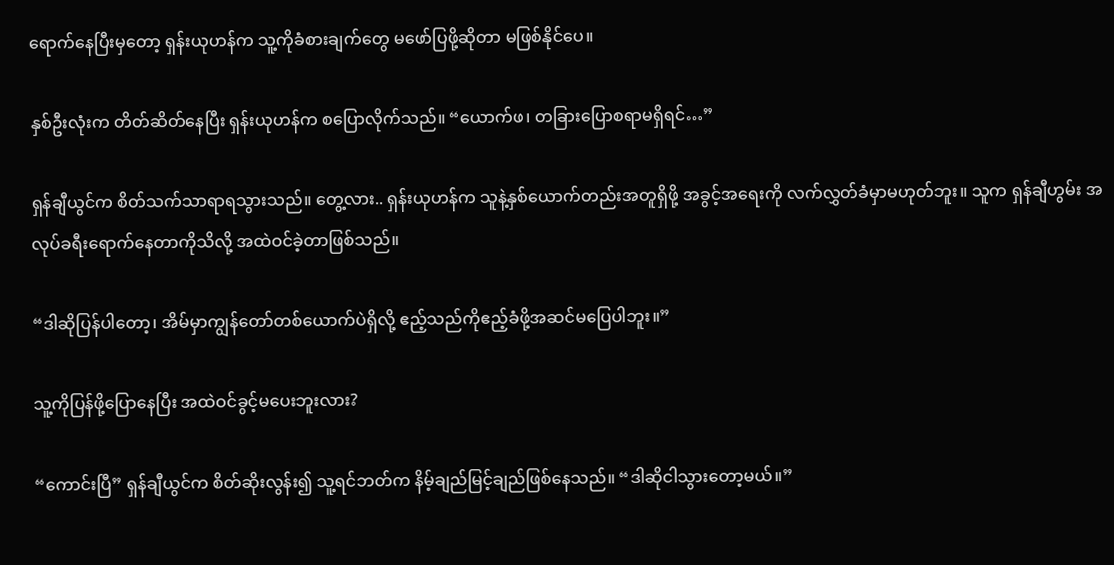ရောက်နေပြီးမှတော့ ရှန်းယုဟန်က သူ့ကိုခံစားချက်တွေ မဖော်ပြဖို့ဆိုတာ မဖြစ်နိုင်ပေ။

နှစ်ဦးလုံးက တိတ်ဆိတ်နေပြီး ရှန်းယုဟန်က စပြောလိုက်သည်။ “ယောက်ဖ၊ တခြားပြောစရာမရှိရင်…”

ရှန်ချီယွင်က စိတ်သက်သာရာရသွားသည်။ တွေ့လား.. ရှန်းယုဟန်က သူနဲ့နှစ်ယောက်တည်းအတူရှိဖို့ အခွင့်အရေးကို လက်လွှတ်ခံမှာမဟုတ်ဘူး။ သူက ရှန်ချီဟွမ်း အလုပ်ခရီးရောက်နေတာကိုသိလို့ အထဲဝင်ခဲ့တာဖြစ်သည်။

“ဒါဆိုပြန်ပါတော့၊ အိမ်မှာကျွန်တော်တစ်ယောက်ပဲရှိလို့ ဧည့်သည်ကိုဧည့်ခံဖို့အဆင်မပြေပါဘူး။”

သူ့ကိုပြန်ဖို့ပြောနေပြီး အထဲဝင်ခွင့်မပေးဘူးလား?

“ကောင်းပြီ” ရှန်ချီယွင်က စိတ်ဆိုးလွန်း၍ သူ့ရင်ဘတ်က နိမ့်ချည်မြင့်ချည်ဖြစ်နေသည်။ “ဒါဆိုငါသွားတော့မယ်။”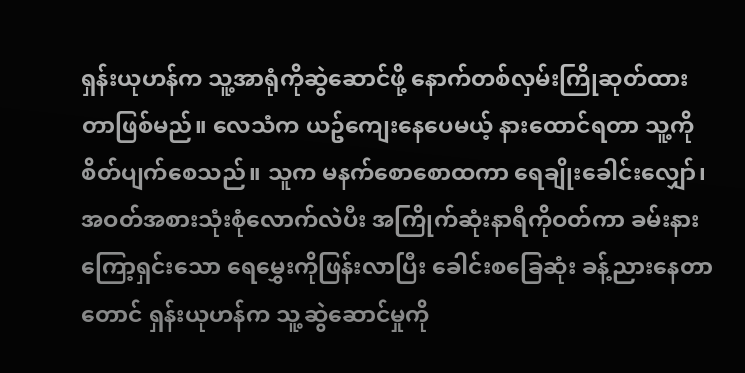ရှန်းယုဟန်က သူ့အာရုံကိုဆွဲဆောင်ဖို့ နောက်တစ်လှမ်းကြိုဆုတ်ထားတာဖြစ်မည်။ လေသံက ယဥ်ကျေးနေပေမယ့် နားထောင်ရတာ သူ့ကိုစိတ်ပျက်စေသည်။ သူက မနက်စောစောထကာ ရေချိုးခေါင်းလျှော်၊ အဝတ်အစားသုံးစုံလောက်လဲပီး အကြိုက်ဆုံးနာရီကိုဝတ်ကာ ခမ်းနားကြော့ရှင်းသော ရေမွှေးကိုဖြန်းလာပြီး ခေါင်းစခြေဆုံး ခန့်ညားနေတာတောင် ရှန်းယုဟန်က သူ့ဆွဲဆောင်မှုကို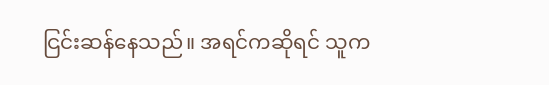ငြင်းဆန်နေသည်။ အရင်ကဆိုရင် သူက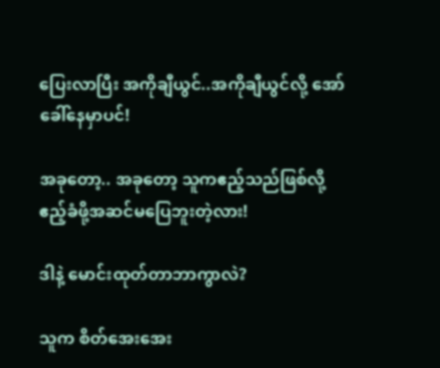ပြေးလာပြီး အကိုချီယွင်..အကိုချီယွင်လို့ အော်ခေါ်နေမှာပင်!

အခုတော့.. အခုတော့ သူကဧည့်သည်ဖြစ်လို့ ဧည့်ခံဖို့အဆင်မပြေဘူးတဲ့လား!

ဒါနဲ့ မောင်းထုတ်တာဘာကွာလဲ?

သူက စိတ်အေးအေး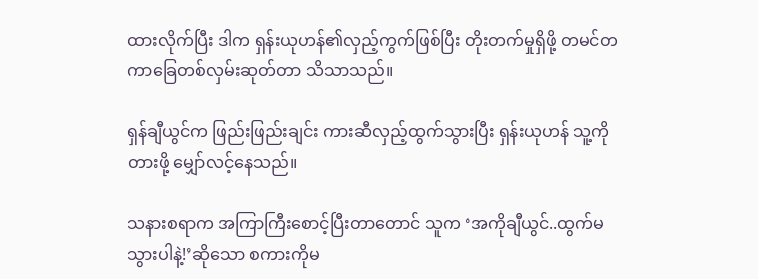ထားလိုက်ပြီး ဒါက ရှန်းယုဟန်၏လှည့်ကွက်ဖြစ်ပြီး တိုးတက်မှုရှိဖို့ တမင်တကာခြေတစ်လှမ်းဆုတ်တာ သိသာသည်။

ရှန်ချီယွင်က ဖြည်းဖြည်းချင်း ကားဆီလှည့်ထွက်သွားပြီး ရှန်းယုဟန် သူ့ကိုတားဖို့ မျှော်လင့်နေသည်။

သနားစရာက အကြာကြီးစောင့်ပြီးတာတောင် သူက ‘အကိုချီယွင်..ထွက်မသွားပါနဲ့!’ဆိုသော စကားကိုမ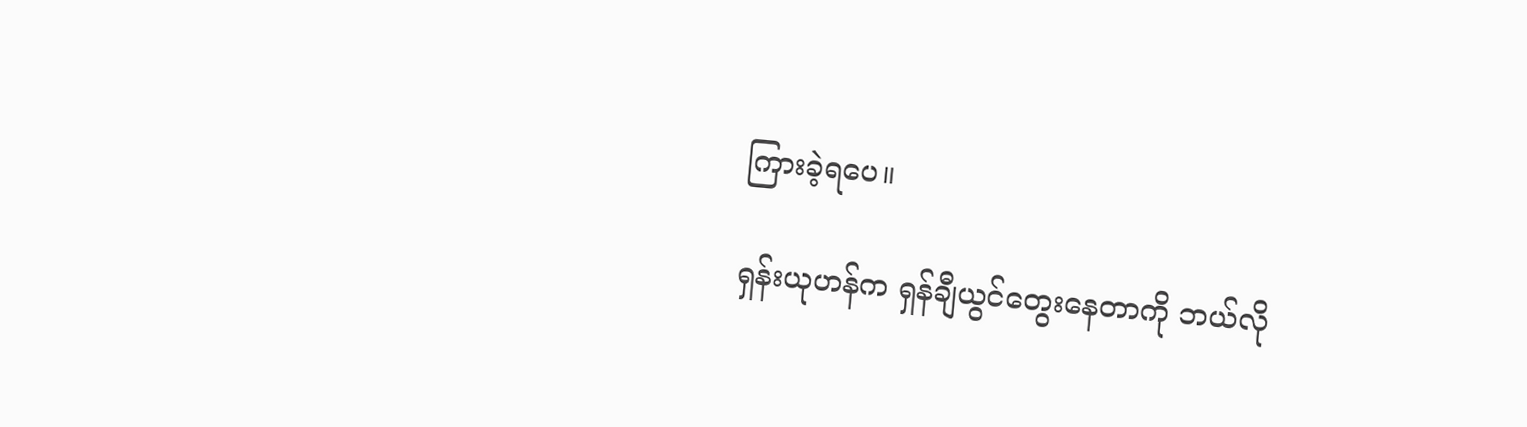ကြားခဲ့ရပေ။

ရှန်းယုဟန်က ရှန်ချီယွင်တွေးနေတာကို ဘယ်လို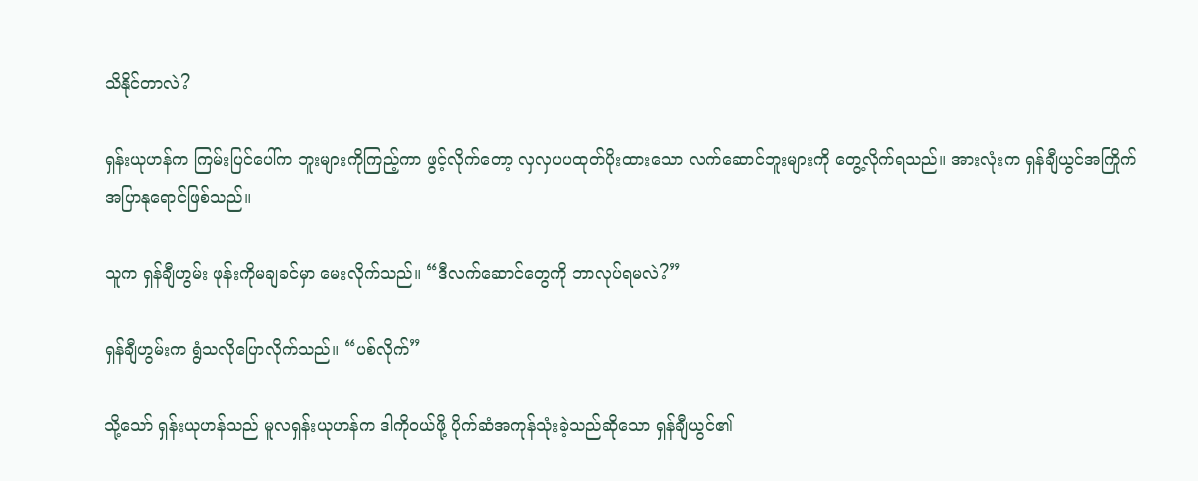သိနိုင်တာလဲ?

ရှန်းယုဟန်က ကြမ်းပြင်ပေါ်က ဘူးများကိုကြည့်ကာ ဖွင့်လိုက်တော့ လှလှပပထုတ်ပိုးထားသော လက်ဆောင်ဘူးများကို တွေ့လိုက်ရသည်။ အားလုံးက ရှန်ချီယွင်အကြိုက် အပြာနုရောင်ဖြစ်သည်။

သူက ရှန်ချီဟွမ်း ဖုန်းကိုမချခင်မှာ မေးလိုက်သည်။ “ဒီလက်ဆောင်တွေကို ဘာလုပ်ရမလဲ?”

ရှန်ချီဟွမ်းက ရွံသလိုပြောလိုက်သည်။ “ပစ်လိုက်”

သို့သော် ရှန်းယုဟန်သည် မူလရှန်းယုဟန်က ဒါကိုဝယ်ဖို့ ပိုက်ဆံအကုန်သုံးခဲ့သည်ဆိုသော ရှန်ချီယွင်၏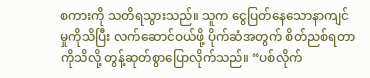စကားကို သတိရသွားသည်။ သူက ငွေပြတ်နေသောနာကျင်မှုကိုသိပြီး လက်ဆောင်ဝယ်ဖို့ ပိုက်ဆံအတွက် စိတ်ညစ်ရတာကိုသိလို့ တွန့်ဆုတ်စွာပြောလိုက်သည်။ “ပစ်လိုက်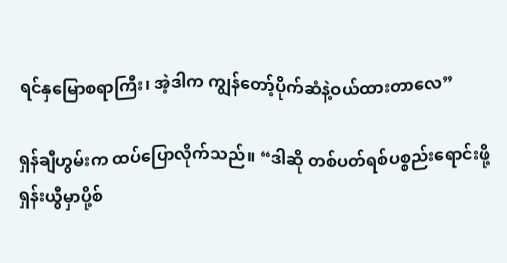ရင်နှမြောစရာကြီး၊ အဲ့ဒါက ကျွန်တော့်ပိုက်ဆံနဲ့ဝယ်ထားတာလေ”

ရှန်ချီဟွမ်းက ထပ်ပြောလိုက်သည်။ “ဒါဆို တစ်ပတ်ရစ်ပစ္စည်းရောင်းဖို့ ရှန်းယွီမှာပို့စ်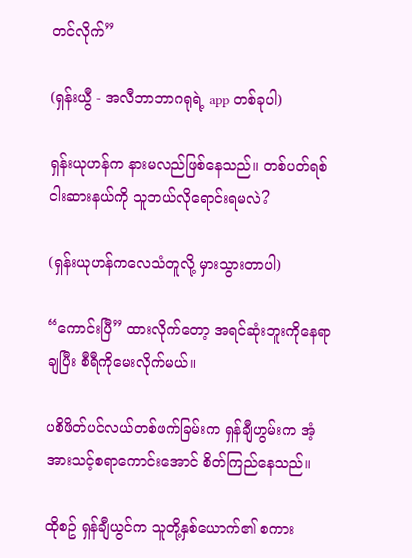တင်လိုက်”

(ရှန်းယွီ - အလီဘာဘာဂရုရဲ့ app တစ်ခုပါ)

ရှန်းယုဟန်က နားမလည်ဖြစ်နေသည်။ တစ်ပတ်ရစ်ငါးဆားနယ်ကို သူဘယ်လိုရောင်းရမလဲ?

(ရှန်းယုဟန်ကလေသံတူလို့ မှားသွားတာပါ)

“ကောင်းပြီ” ထားလိုက်တော့ အရင်ဆုံးဘူးကိုနေရာချပြီး စီရီကိုမေးလိုက်မယ်။

ပစိဖိတ်ပင်လယ်တစ်ဖက်ခြမ်းက ရှန်ချီဟွမ်းက အံ့အားသင့်စရာကောင်းအောင် စိတ်ကြည်နေသည်။

ထိုစဥ် ရှန်ချီယွင်က သူတို့နှစ်ယောက်၏ စကား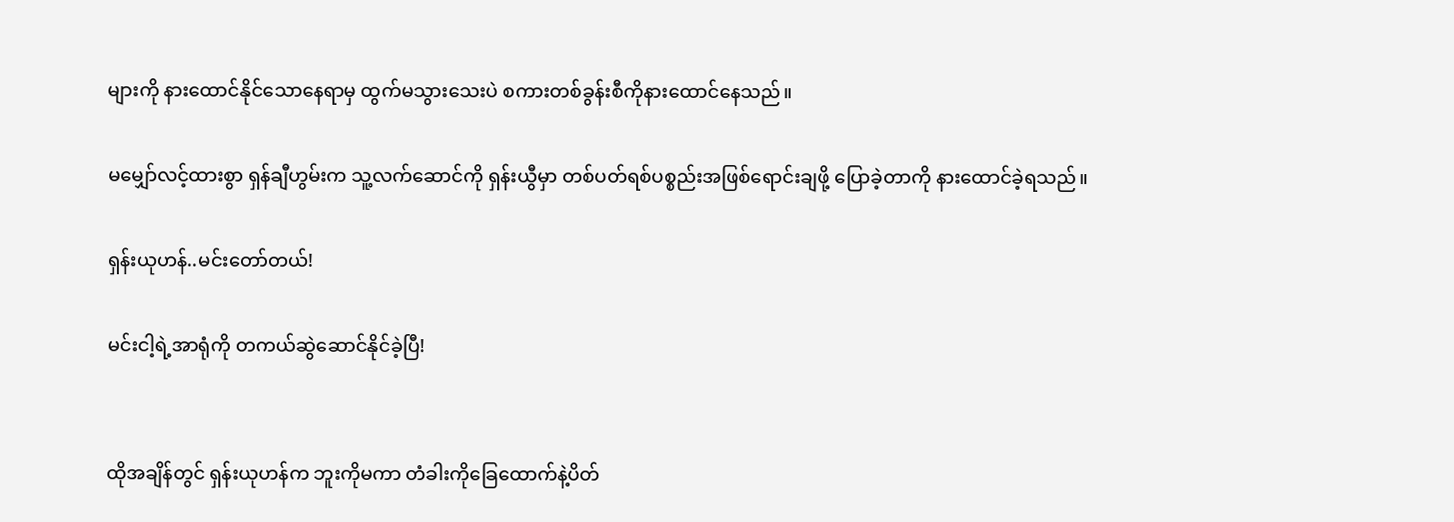များကို နားထောင်နိုင်သောနေရာမှ ထွက်မသွားသေးပဲ စကားတစ်ခွန်းစီကိုနားထောင်နေသည်။

မမျှော်လင့်ထားစွာ ရှန်ချီဟွမ်းက သူ့လက်ဆောင်ကို ရှန်းယွီမှာ တစ်ပတ်ရစ်ပစ္စည်းအဖြစ်ရောင်းချဖို့ ပြောခဲ့တာကို နားထောင်ခဲ့ရသည်။

ရှန်းယုဟန်..မင်းတော်တယ်!

မင်းငါ့ရဲ့အာရုံကို တကယ်ဆွဲဆောင်နိုင်ခဲ့ပြီ!


ထိုအချိန်တွင် ရှန်းယုဟန်က ဘူးကိုမကာ တံခါးကိုခြေထောက်နဲ့ပိတ်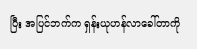ပြီး အပြင်ဘက်က ရှန်းယုဟန်လာခေါ်တာကို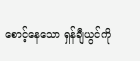စောင့်နေသော ရှန်ချီယွင်ကို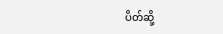ပိတ်ဆို့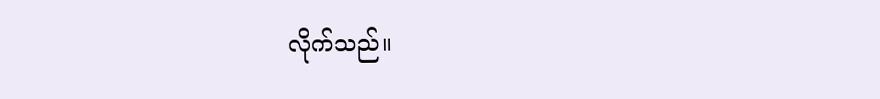လိုက်သည်။